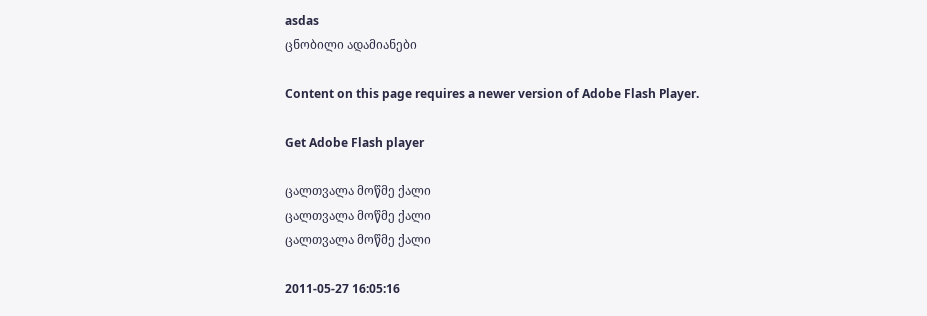asdas
ცნობილი ადამიანები

Content on this page requires a newer version of Adobe Flash Player.

Get Adobe Flash player

ცალთვალა მოწმე ქალი
ცალთვალა მოწმე ქალი
ცალთვალა მოწმე ქალი

2011-05-27 16:05:16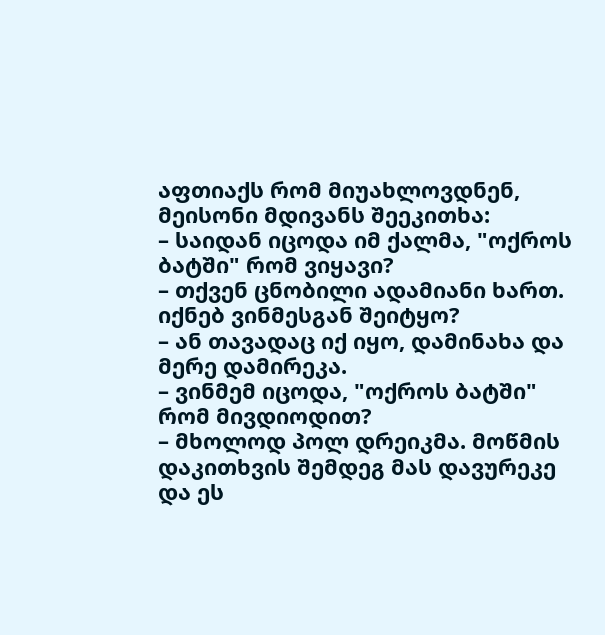აფთიაქს რომ მიუახლოვდნენ, მეისონი მდივანს შეეკითხა:
– საიდან იცოდა იმ ქალმა, "ოქროს ბატში" რომ ვიყავი?
– თქვენ ცნობილი ადამიანი ხართ. იქნებ ვინმესგან შეიტყო?
– ან თავადაც იქ იყო, დამინახა და მერე დამირეკა.
– ვინმემ იცოდა, "ოქროს ბატში" რომ მივდიოდით?
– მხოლოდ პოლ დრეიკმა. მოწმის დაკითხვის შემდეგ მას დავურეკე და ეს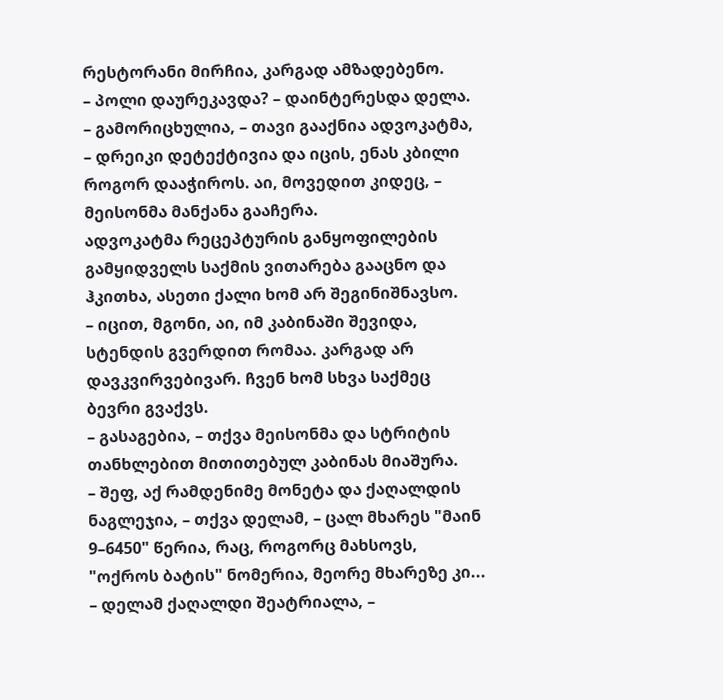რესტორანი მირჩია, კარგად ამზადებენო.
– პოლი დაურეკავდა? – დაინტერესდა დელა.
– გამორიცხულია, – თავი გააქნია ადვოკატმა, – დრეიკი დეტექტივია და იცის, ენას კბილი როგორ დააჭიროს. აი, მოვედით კიდეც, – მეისონმა მანქანა გააჩერა.
ადვოკატმა რეცეპტურის განყოფილების გამყიდველს საქმის ვითარება გააცნო და ჰკითხა, ასეთი ქალი ხომ არ შეგინიშნავსო.
– იცით, მგონი, აი, იმ კაბინაში შევიდა, სტენდის გვერდით რომაა. კარგად არ დავკვირვებივარ. ჩვენ ხომ სხვა საქმეც ბევრი გვაქვს.
– გასაგებია, – თქვა მეისონმა და სტრიტის თანხლებით მითითებულ კაბინას მიაშურა.
– შეფ, აქ რამდენიმე მონეტა და ქაღალდის ნაგლეჯია, – თქვა დელამ, – ცალ მხარეს "მაინ 9–6450" წერია, რაც, როგორც მახსოვს, "ოქროს ბატის" ნომერია, მეორე მხარეზე კი... – დელამ ქაღალდი შეატრიალა, –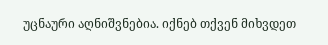უცნაური აღნიშვნებია. იქნებ თქვენ მიხვდეთ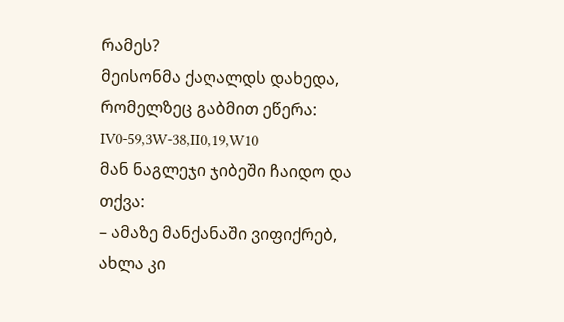რამეს?
მეისონმა ქაღალდს დახედა, რომელზეც გაბმით ეწერა:
IV0-59,3W-38,II0,19,W10
მან ნაგლეჯი ჯიბეში ჩაიდო და თქვა:
– ამაზე მანქანაში ვიფიქრებ, ახლა კი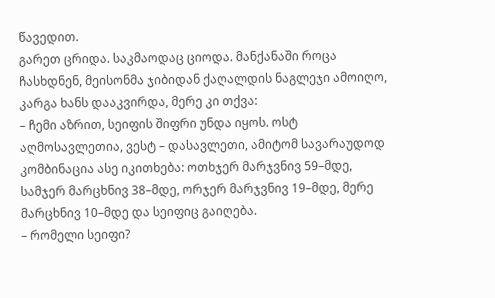წავედით.
გარეთ ცრიდა. საკმაოდაც ციოდა. მანქანაში როცა ჩასხდნენ, მეისონმა ჯიბიდან ქაღალდის ნაგლეჯი ამოიღო, კარგა ხანს დააკვირდა, მერე კი თქვა:
– ჩემი აზრით, სეიფის შიფრი უნდა იყოს. ოსტ აღმოსავლეთია, ვესტ – დასავლეთი, ამიტომ სავარაუდოდ კომბინაცია ასე იკითხება: ოთხჯერ მარჯვნივ 59–მდე, სამჯერ მარცხნივ 38–მდე, ორჯერ მარჯვნივ 19–მდე, მერე მარცხნივ 10–მდე და სეიფიც გაიღება.
– რომელი სეიფი?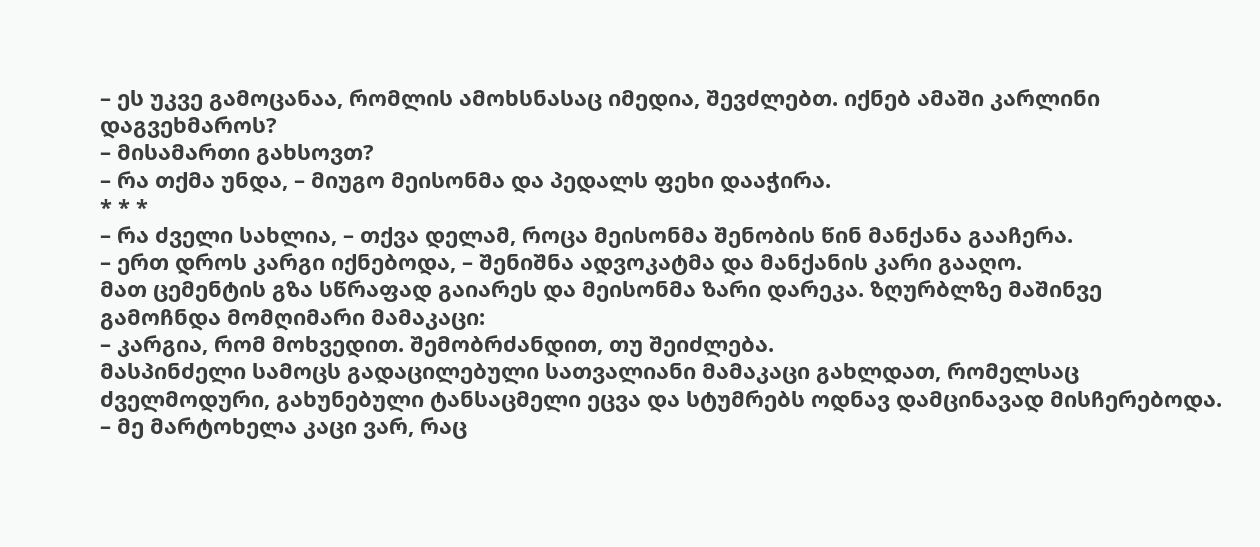– ეს უკვე გამოცანაა, რომლის ამოხსნასაც იმედია, შევძლებთ. იქნებ ამაში კარლინი დაგვეხმაროს?
– მისამართი გახსოვთ?
– რა თქმა უნდა, – მიუგო მეისონმა და პედალს ფეხი დააჭირა.
* * *
– რა ძველი სახლია, – თქვა დელამ, როცა მეისონმა შენობის წინ მანქანა გააჩერა.
– ერთ დროს კარგი იქნებოდა, – შენიშნა ადვოკატმა და მანქანის კარი გააღო.
მათ ცემენტის გზა სწრაფად გაიარეს და მეისონმა ზარი დარეკა. ზღურბლზე მაშინვე გამოჩნდა მომღიმარი მამაკაცი:
– კარგია, რომ მოხვედით. შემობრძანდით, თუ შეიძლება.
მასპინძელი სამოცს გადაცილებული სათვალიანი მამაკაცი გახლდათ, რომელსაც ძველმოდური, გახუნებული ტანსაცმელი ეცვა და სტუმრებს ოდნავ დამცინავად მისჩერებოდა.
– მე მარტოხელა კაცი ვარ, რაც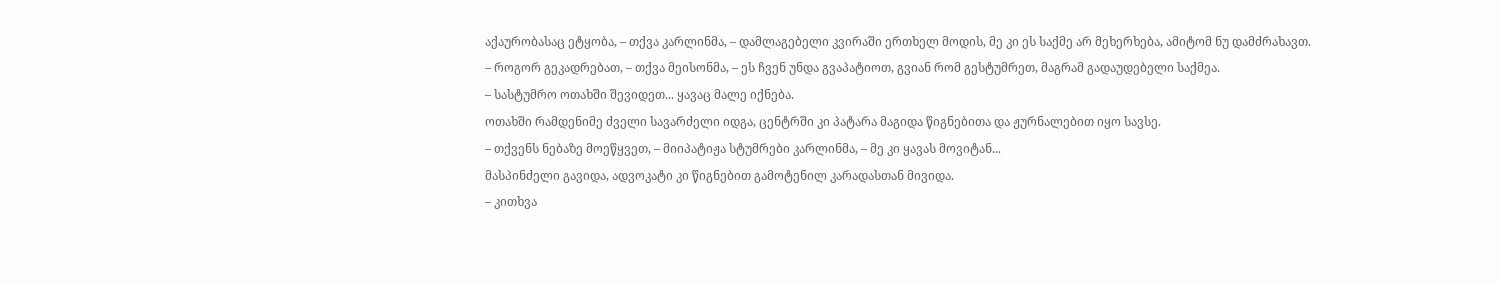აქაურობასაც ეტყობა, – თქვა კარლინმა, – დამლაგებელი კვირაში ერთხელ მოდის, მე კი ეს საქმე არ მეხერხება, ამიტომ ნუ დამძრახავთ.
– როგორ გეკადრებათ, – თქვა მეისონმა, – ეს ჩვენ უნდა გვაპატიოთ, გვიან რომ გესტუმრეთ, მაგრამ გადაუდებელი საქმეა.
– სასტუმრო ოთახში შევიდეთ... ყავაც მალე იქნება.
ოთახში რამდენიმე ძველი სავარძელი იდგა, ცენტრში კი პატარა მაგიდა წიგნებითა და ჟურნალებით იყო სავსე.
– თქვენს ნებაზე მოეწყვეთ, – მიიპატიჟა სტუმრები კარლინმა, – მე კი ყავას მოვიტან...
მასპინძელი გავიდა, ადვოკატი კი წიგნებით გამოტენილ კარადასთან მივიდა.
– კითხვა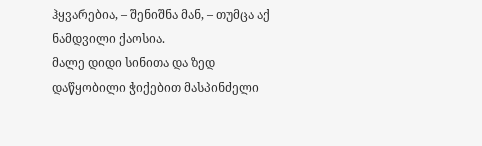ჰყვარებია, – შენიშნა მან, – თუმცა აქ ნამდვილი ქაოსია.
მალე დიდი სინითა და ზედ დაწყობილი ჭიქებით მასპინძელი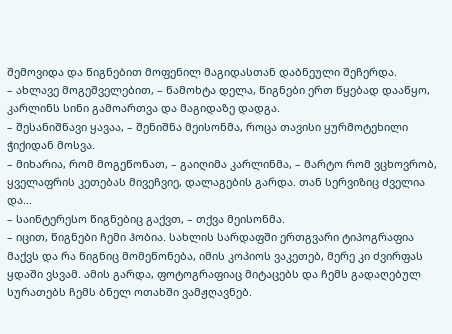შემოვიდა და წიგნებით მოფენილ მაგიდასთან დაბნეული შეჩერდა.
– ახლავე მოგეშველებით, – წამოხტა დელა, წიგნები ერთ წყებად დააწყო, კარლინს სინი გამოართვა და მაგიდაზე დადგა.
– შესანიშნავი ყავაა, – შენიშნა მეისონმა, როცა თავისი ყურმოტეხილი ჭიქიდან მოსვა.
– მიხარია, რომ მოგეწონათ, – გაიღიმა კარლინმა, – მარტო რომ ვცხოვრობ, ყველაფრის კეთებას მივეჩვიე, დალაგების გარდა. თან სერვიზიც ძველია და...
– საინტერესო წიგნებიც გაქვთ, – თქვა მეისონმა.
– იცით, წიგნები ჩემი ჰობია. სახლის სარდაფში ერთგვარი ტიპოგრაფია მაქვს და რა წიგნიც მომეწონება, იმის კოპიოს ვაკეთებ, მერე კი ძვირფას ყდაში ვსვამ. ამის გარდა, ფოტოგრაფიაც მიტაცებს და ჩემს გადაღებულ სურათებს ჩემს ბნელ ოთახში ვამჟღავნებ.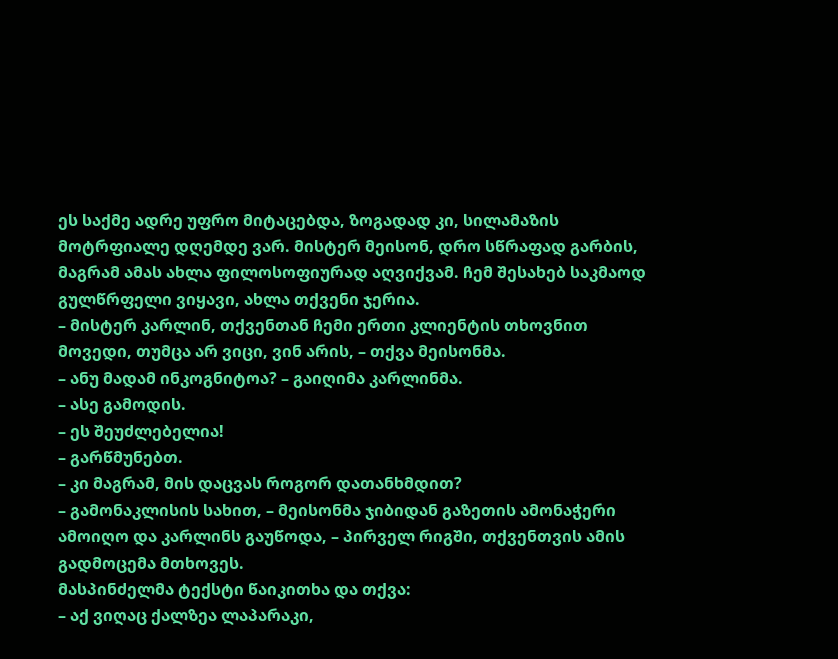ეს საქმე ადრე უფრო მიტაცებდა, ზოგადად კი, სილამაზის მოტრფიალე დღემდე ვარ. მისტერ მეისონ, დრო სწრაფად გარბის, მაგრამ ამას ახლა ფილოსოფიურად აღვიქვამ. ჩემ შესახებ საკმაოდ გულწრფელი ვიყავი, ახლა თქვენი ჯერია.
– მისტერ კარლინ, თქვენთან ჩემი ერთი კლიენტის თხოვნით მოვედი, თუმცა არ ვიცი, ვინ არის, – თქვა მეისონმა.
– ანუ მადამ ინკოგნიტოა? – გაიღიმა კარლინმა.
– ასე გამოდის.
– ეს შეუძლებელია!
– გარწმუნებთ.
– კი მაგრამ, მის დაცვას როგორ დათანხმდით?
– გამონაკლისის სახით, – მეისონმა ჯიბიდან გაზეთის ამონაჭერი ამოიღო და კარლინს გაუწოდა, – პირველ რიგში, თქვენთვის ამის გადმოცემა მთხოვეს.
მასპინძელმა ტექსტი წაიკითხა და თქვა:
– აქ ვიღაც ქალზეა ლაპარაკი,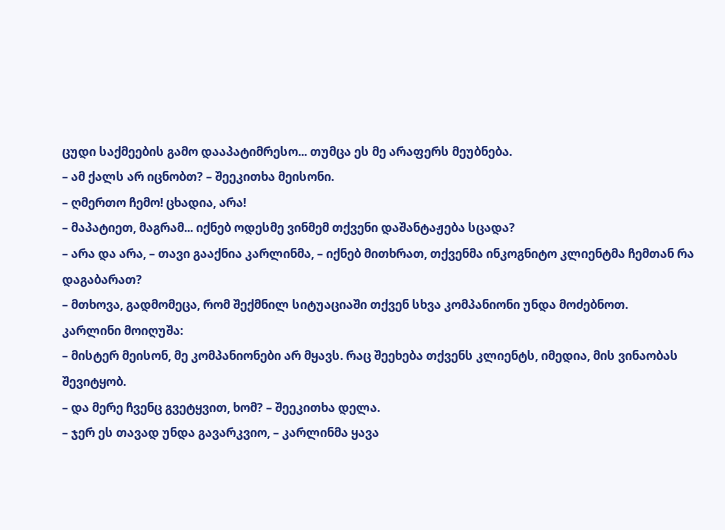ცუდი საქმეების გამო დააპატიმრესო... თუმცა ეს მე არაფერს მეუბნება.
– ამ ქალს არ იცნობთ? – შეეკითხა მეისონი.
– ღმერთო ჩემო! ცხადია, არა!
– მაპატიეთ, მაგრამ... იქნებ ოდესმე ვინმემ თქვენი დაშანტაჟება სცადა?
– არა და არა, – თავი გააქნია კარლინმა, – იქნებ მითხრათ, თქვენმა ინკოგნიტო კლიენტმა ჩემთან რა დაგაბარათ?
– მთხოვა, გადმომეცა, რომ შექმნილ სიტუაციაში თქვენ სხვა კომპანიონი უნდა მოძებნოთ.
კარლინი მოიღუშა:
– მისტერ მეისონ, მე კომპანიონები არ მყავს. რაც შეეხება თქვენს კლიენტს, იმედია, მის ვინაობას შევიტყობ.
– და მერე ჩვენც გვეტყვით, ხომ? – შეეკითხა დელა.
– ჯერ ეს თავად უნდა გავარკვიო, – კარლინმა ყავა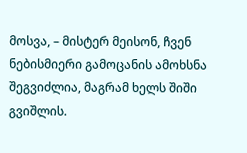მოსვა, – მისტერ მეისონ, ჩვენ ნებისმიერი გამოცანის ამოხსნა შეგვიძლია, მაგრამ ხელს შიში გვიშლის.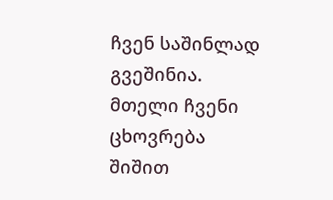ჩვენ საშინლად გვეშინია. მთელი ჩვენი ცხოვრება შიშით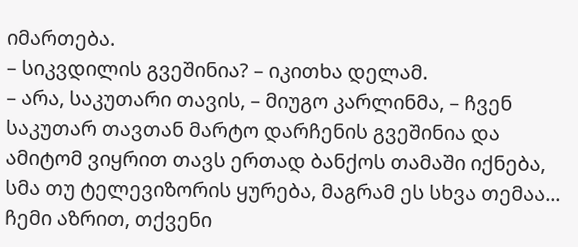იმართება.
– სიკვდილის გვეშინია? – იკითხა დელამ.
– არა, საკუთარი თავის, – მიუგო კარლინმა, – ჩვენ საკუთარ თავთან მარტო დარჩენის გვეშინია და ამიტომ ვიყრით თავს ერთად ბანქოს თამაში იქნება, სმა თუ ტელევიზორის ყურება, მაგრამ ეს სხვა თემაა... ჩემი აზრით, თქვენი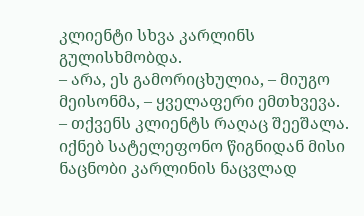კლიენტი სხვა კარლინს გულისხმობდა.
– არა, ეს გამორიცხულია, – მიუგო მეისონმა, – ყველაფერი ემთხვევა.
– თქვენს კლიენტს რაღაც შეეშალა. იქნებ სატელეფონო წიგნიდან მისი ნაცნობი კარლინის ნაცვლად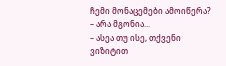ჩემი მონაცემები ამოიწერა?
– არა მგონია...
– ასეა თუ ისე, თქვენი ვიზიტით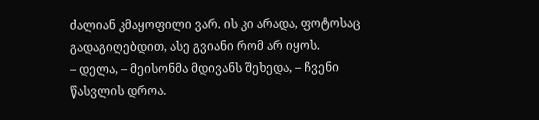ძალიან კმაყოფილი ვარ. ის კი არადა, ფოტოსაც გადაგიღებდით, ასე გვიანი რომ არ იყოს.
– დელა, – მეისონმა მდივანს შეხედა, – ჩვენი წასვლის დროა.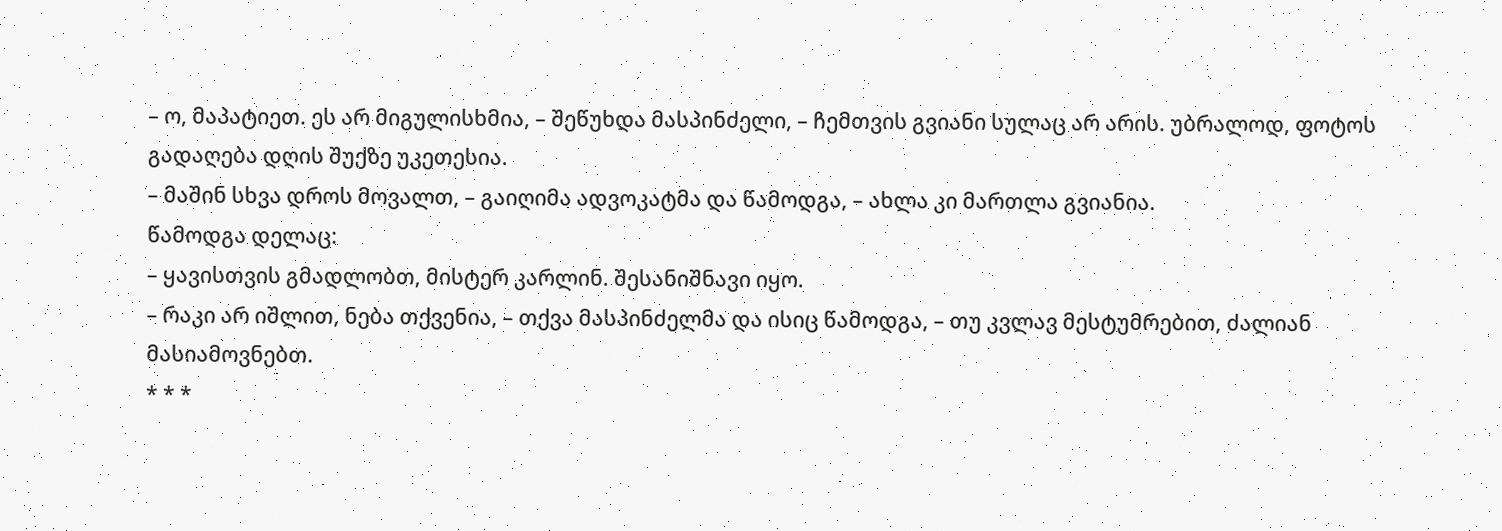– ო, მაპატიეთ. ეს არ მიგულისხმია, – შეწუხდა მასპინძელი, – ჩემთვის გვიანი სულაც არ არის. უბრალოდ, ფოტოს გადაღება დღის შუქზე უკეთესია.
– მაშინ სხვა დროს მოვალთ, – გაიღიმა ადვოკატმა და წამოდგა, – ახლა კი მართლა გვიანია.
წამოდგა დელაც:
– ყავისთვის გმადლობთ, მისტერ კარლინ. შესანიშნავი იყო.
– რაკი არ იშლით, ნება თქვენია, – თქვა მასპინძელმა და ისიც წამოდგა, – თუ კვლავ მესტუმრებით, ძალიან მასიამოვნებთ.
* * *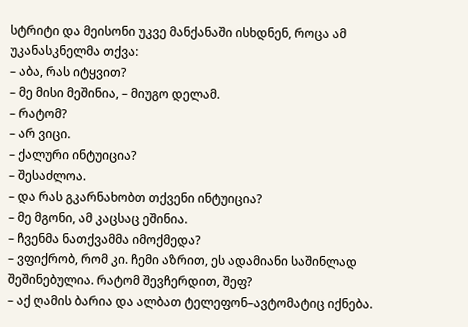სტრიტი და მეისონი უკვე მანქანაში ისხდნენ, როცა ამ უკანასკნელმა თქვა:
– აბა, რას იტყვით?
– მე მისი მეშინია, – მიუგო დელამ.
– რატომ?
– არ ვიცი.
– ქალური ინტუიცია?
– შესაძლოა.
– და რას გკარნახობთ თქვენი ინტუიცია?
– მე მგონი, ამ კაცსაც ეშინია.
– ჩვენმა ნათქვამმა იმოქმედა?
– ვფიქრობ, რომ კი. ჩემი აზრით, ეს ადამიანი საშინლად შეშინებულია. რატომ შევჩერდით, შეფ?
– აქ ღამის ბარია და ალბათ ტელეფონ–ავტომატიც იქნება.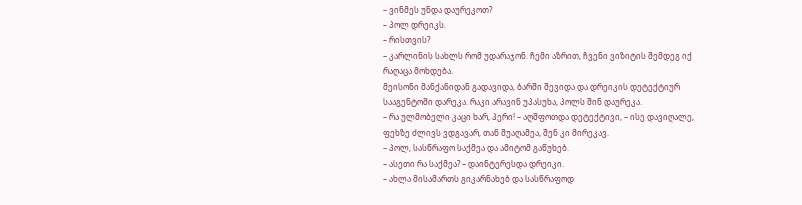– ვინმეს უნდა დაურეკოთ?
– პოლ დრეიკს.
– რისთვის?
– კარლინის სახლს რომ უდარაჯონ. ჩემი აზრით, ჩვენი ვიზიტის შემდეგ იქ რაღაცა მოხდება.
მეისონი მანქანიდან გადავიდა, ბარში შევიდა და დრეიკის დეტექტიურ სააგენტოში დარეკა. რაკი არავინ უპასუხა, პოლს შინ დაურეკა.
– რა ულმობელი კაცი ხარ, პერი! – აღშფოთდა დეტექტივი, – ისე დავიღალე, ფეხზე ძლივს ვდგავარ, თან შუაღამეა, შენ კი მირეკავ.
– პოლ, სასწრაფო საქმეა და ამიტომ გაწუხებ.
– ასეთი რა საქმეა? – დაინტერესდა დრეიკი.
– ახლა მისამართს გიკარნახებ და სასწრაფოდ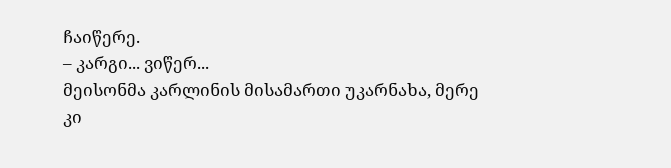ჩაიწერე.
– კარგი... ვიწერ...
მეისონმა კარლინის მისამართი უკარნახა, მერე კი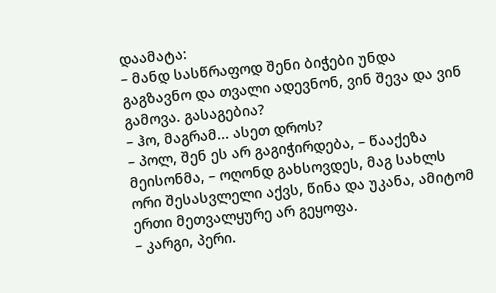დაამატა:
– მანდ სასწრაფოდ შენი ბიჭები უნდა გაგზავნო და თვალი ადევნონ, ვინ შევა და ვინ გამოვა. გასაგებია?
– ჰო, მაგრამ... ასეთ დროს?
– პოლ, შენ ეს არ გაგიჭირდება, – წააქეზა მეისონმა, – ოღონდ გახსოვდეს, მაგ სახლს ორი შესასვლელი აქვს, წინა და უკანა, ამიტომ ერთი მეთვალყურე არ გეყოფა.
– კარგი, პერი.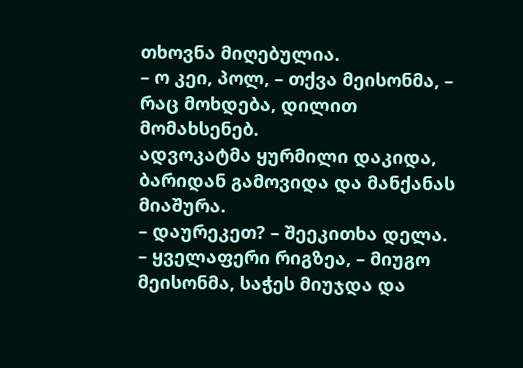თხოვნა მიღებულია.
– ო კეი, პოლ, – თქვა მეისონმა, – რაც მოხდება, დილით მომახსენებ.
ადვოკატმა ყურმილი დაკიდა, ბარიდან გამოვიდა და მანქანას მიაშურა.
– დაურეკეთ? – შეეკითხა დელა.
– ყველაფერი რიგზეა, – მიუგო მეისონმა, საჭეს მიუჯდა და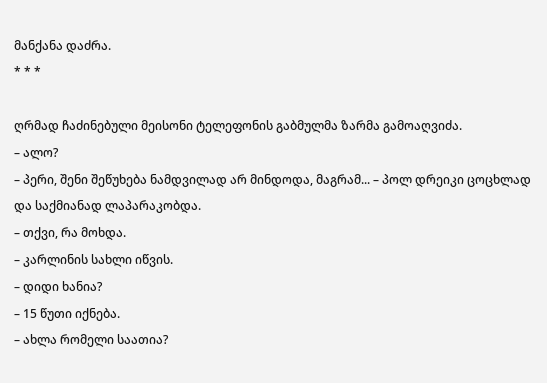მანქანა დაძრა.
* * *

ღრმად ჩაძინებული მეისონი ტელეფონის გაბმულმა ზარმა გამოაღვიძა.
– ალო?
– პერი, შენი შეწუხება ნამდვილად არ მინდოდა, მაგრამ... – პოლ დრეიკი ცოცხლად და საქმიანად ლაპარაკობდა.
– თქვი, რა მოხდა.
– კარლინის სახლი იწვის.
– დიდი ხანია?
– 15 წუთი იქნება.
– ახლა რომელი საათია?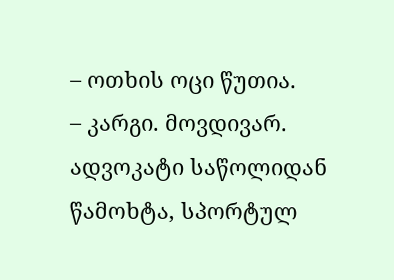– ოთხის ოცი წუთია.
– კარგი. მოვდივარ.
ადვოკატი საწოლიდან წამოხტა, სპორტულ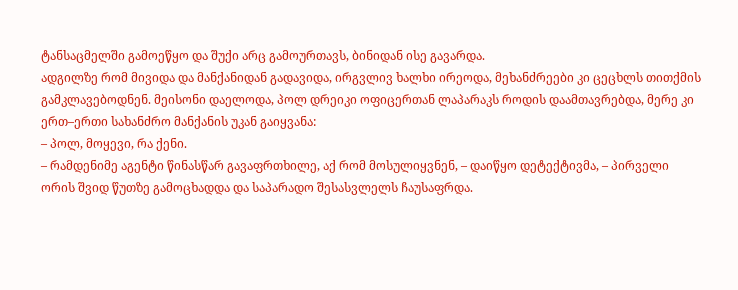ტანსაცმელში გამოეწყო და შუქი არც გამოურთავს, ბინიდან ისე გავარდა.
ადგილზე რომ მივიდა და მანქანიდან გადავიდა, ირგვლივ ხალხი ირეოდა, მეხანძრეები კი ცეცხლს თითქმის გამკლავებოდნენ. მეისონი დაელოდა, პოლ დრეიკი ოფიცერთან ლაპარაკს როდის დაამთავრებდა, მერე კი ერთ–ერთი სახანძრო მანქანის უკან გაიყვანა:
– პოლ, მოყევი, რა ქენი.
– რამდენიმე აგენტი წინასწარ გავაფრთხილე, აქ რომ მოსულიყვნენ, – დაიწყო დეტექტივმა, – პირველი ორის შვიდ წუთზე გამოცხადდა და საპარადო შესასვლელს ჩაუსაფრდა.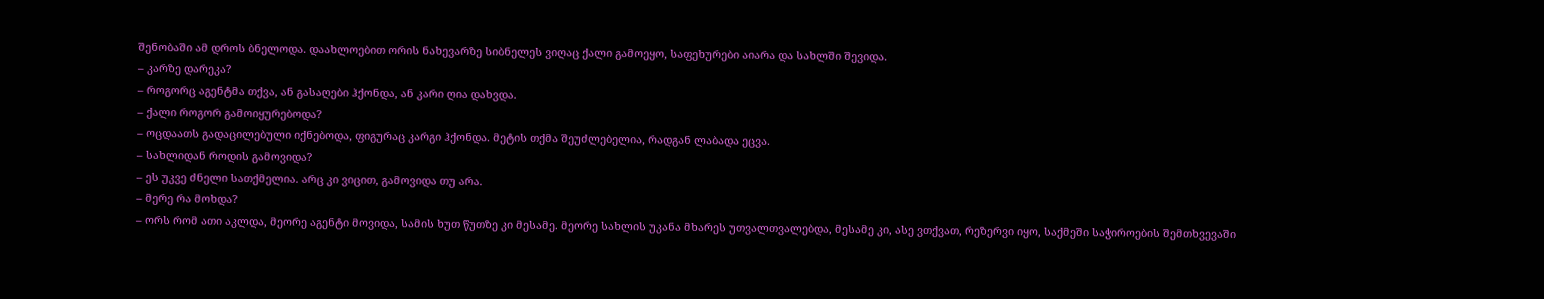შენობაში ამ დროს ბნელოდა. დაახლოებით ორის ნახევარზე სიბნელეს ვიღაც ქალი გამოეყო, საფეხურები აიარა და სახლში შევიდა.
– კარზე დარეკა?
– როგორც აგენტმა თქვა, ან გასაღები ჰქონდა, ან კარი ღია დახვდა.
– ქალი როგორ გამოიყურებოდა?
– ოცდაათს გადაცილებული იქნებოდა, ფიგურაც კარგი ჰქონდა. მეტის თქმა შეუძლებელია, რადგან ლაბადა ეცვა.
– სახლიდან როდის გამოვიდა?
– ეს უკვე ძნელი სათქმელია. არც კი ვიცით, გამოვიდა თუ არა.
– მერე რა მოხდა?
– ორს რომ ათი აკლდა, მეორე აგენტი მოვიდა, სამის ხუთ წუთზე კი მესამე. მეორე სახლის უკანა მხარეს უთვალთვალებდა, მესამე კი, ასე ვთქვათ, რეზერვი იყო, საქმეში საჭიროების შემთხვევაში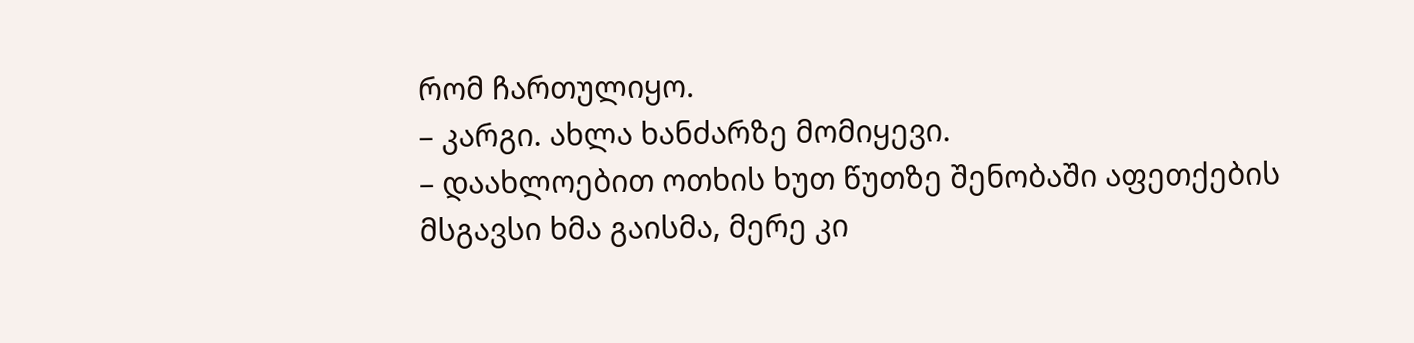რომ ჩართულიყო.
– კარგი. ახლა ხანძარზე მომიყევი.
– დაახლოებით ოთხის ხუთ წუთზე შენობაში აფეთქების მსგავსი ხმა გაისმა, მერე კი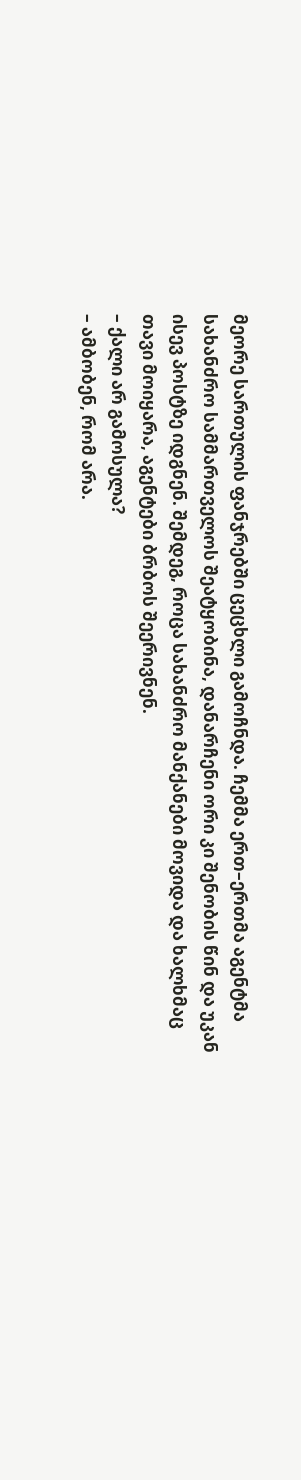მეორე სართულის ფანჯრებში ცეცხლი გამოჩნდა. ჩემმა ერთ–ერთმა აგენტმა სახანძრო სამმართველოს შეატყობინა, დანარჩენი ორი კი შენობის წინ და უკან ისევ პოსტზე იდგნენ. შემდეგ, როცა სახანძრო მანქანები მოვიდა და ხალხმაც თავი მოიყარა, აგენტები ბრბოს შეერივნენ.
– ქალი არ გამოსულა?
– ამბობენ, რომ არა.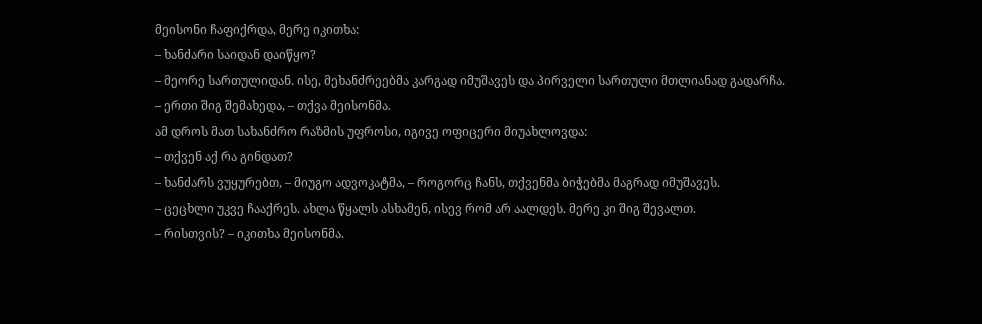მეისონი ჩაფიქრდა, მერე იკითხა:
– ხანძარი საიდან დაიწყო?
– მეორე სართულიდან. ისე, მეხანძრეებმა კარგად იმუშავეს და პირველი სართული მთლიანად გადარჩა.
– ერთი შიგ შემახედა, – თქვა მეისონმა.
ამ დროს მათ სახანძრო რაზმის უფროსი, იგივე ოფიცერი მიუახლოვდა:
– თქვენ აქ რა გინდათ?
– ხანძარს ვუყურებთ, – მიუგო ადვოკატმა, – როგორც ჩანს, თქვენმა ბიჭებმა მაგრად იმუშავეს.
– ცეცხლი უკვე ჩააქრეს. ახლა წყალს ასხამენ, ისევ რომ არ აალდეს. მერე კი შიგ შევალთ.
– რისთვის? – იკითხა მეისონმა.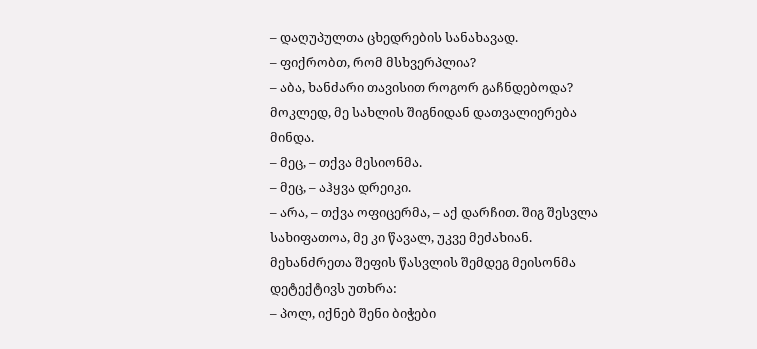– დაღუპულთა ცხედრების სანახავად.
– ფიქრობთ, რომ მსხვერპლია?
– აბა, ხანძარი თავისით როგორ გაჩნდებოდა? მოკლედ, მე სახლის შიგნიდან დათვალიერება მინდა.
– მეც, – თქვა მესიონმა.
– მეც, – აჰყვა დრეიკი.
– არა, – თქვა ოფიცერმა, – აქ დარჩით. შიგ შესვლა სახიფათოა, მე კი წავალ, უკვე მეძახიან.
მეხანძრეთა შეფის წასვლის შემდეგ მეისონმა დეტექტივს უთხრა:
– პოლ, იქნებ შენი ბიჭები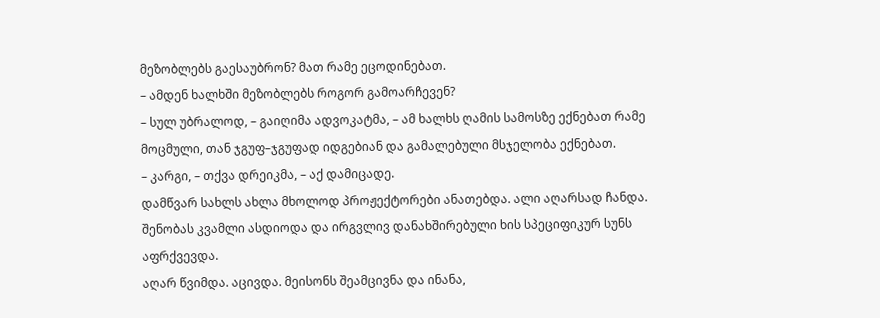მეზობლებს გაესაუბრონ? მათ რამე ეცოდინებათ.
– ამდენ ხალხში მეზობლებს როგორ გამოარჩევენ?
– სულ უბრალოდ, – გაიღიმა ადვოკატმა, – ამ ხალხს ღამის სამოსზე ექნებათ რამე მოცმული, თან ჯგუფ–ჯგუფად იდგებიან და გამალებული მსჯელობა ექნებათ.
– კარგი, – თქვა დრეიკმა, – აქ დამიცადე.
დამწვარ სახლს ახლა მხოლოდ პროჟექტორები ანათებდა. ალი აღარსად ჩანდა. შენობას კვამლი ასდიოდა და ირგვლივ დანახშირებული ხის სპეციფიკურ სუნს აფრქვევდა.
აღარ წვიმდა. აცივდა. მეისონს შეამცივნა და ინანა,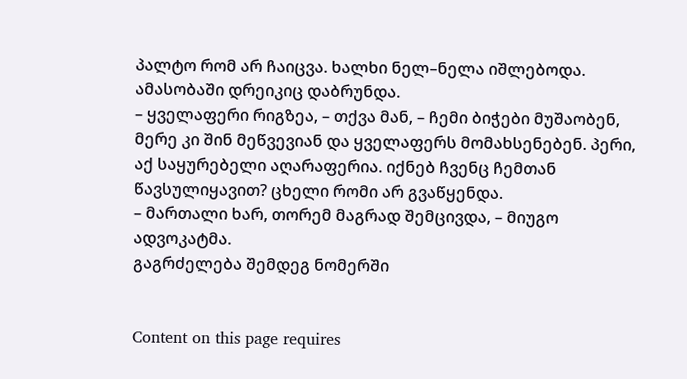პალტო რომ არ ჩაიცვა. ხალხი ნელ–ნელა იშლებოდა.
ამასობაში დრეიკიც დაბრუნდა.
– ყველაფერი რიგზეა, – თქვა მან, – ჩემი ბიჭები მუშაობენ, მერე კი შინ მეწვევიან და ყველაფერს მომახსენებენ. პერი, აქ საყურებელი აღარაფერია. იქნებ ჩვენც ჩემთან წავსულიყავით? ცხელი რომი არ გვაწყენდა.
– მართალი ხარ, თორემ მაგრად შემცივდა, – მიუგო ადვოკატმა.
გაგრძელება შემდეგ ნომერში


Content on this page requires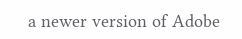a newer version of Adobe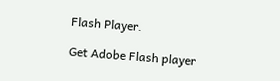Flash Player.

Get Adobe Flash player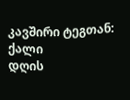კავშირი ტეგთან: ქალი
დღის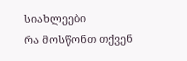სიახლეები
რა მოსწონთ თქვენ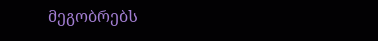მეგობრებს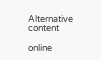Alternative content

online